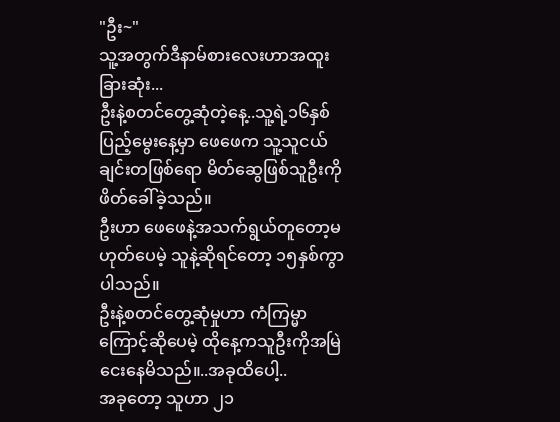"ဦး~"
သူ့အတွက်ဒီနာမ်စားလေးဟာအထူးခြားဆုံး...
ဦးနဲ့စတင်တွေ့ဆုံတဲ့နေ့..သူ့ရဲ့၁၆နှစ်ပြည့်မွေးနေ့မှာ ဖေဖေက သူ့သူငယ်ချင်းတဖြစ်ရော မိတ်ဆွေဖြစ်သူဦးကို ဖိတ်ခေါ်ခဲ့သည်။
ဦးဟာ ဖေဖေနဲ့အသက်ရွယ်တူတော့မဟုတ်ပေမဲ့ သူနဲ့ဆိုရင်တော့ ၁၅နှစ်ကွာပါသည်။
ဦးနဲ့စတင်တွေ့ဆုံမှုဟာ ကံကြမ္မာကြောင့်ဆိုပေမဲ့ ထိုနေ့ကသူဦးကိုအမြဲငေးနေမိသည်။..အခုထိပေါ့..
အခုတော့ သူဟာ ၂၁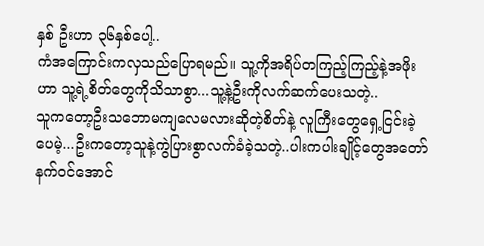နှစ် ဦးဟာ ၃၆နှစ်ပေါ့..
ကံအကြောင်းကလှသည်ပြောရမည်။ သူ့ကိုအရိပ်တကြည့်ကြည့်နဲ့အဖိုးဟာ သူ့ရဲ့စိတ်တွေကိုသိသာစွာ...သူ့နဲ့ဦးကိုလက်ဆက်ပေးသတဲ့..
သူကတော့ဦးသဘောမကျလေမလားဆိုတဲ့စိတ်နဲ့ လူကြီးတွေရှေ့ငြင်းခဲ့ပေမဲ့...ဦးကတော့သူနဲ့ကွဲပြားစွာလက်ခံခဲ့သတဲ့..ပါးကပါးချိုင့်တွေအတော်နက်ဝင်အောင်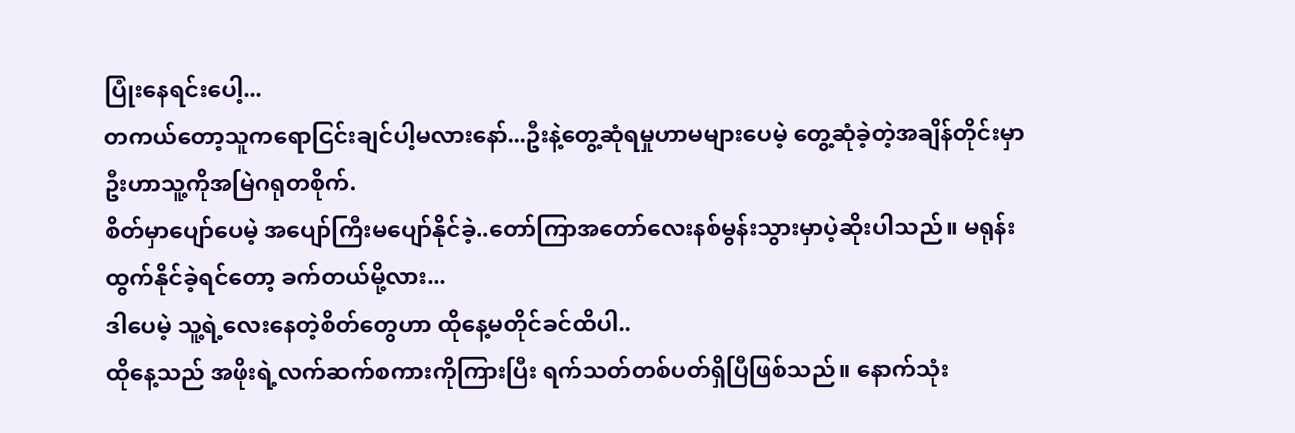ပြုံးနေရင်းပေါ့...
တကယ်တော့သူကရောငြင်းချင်ပါ့မလားနော်...ဦးနဲ့တွေ့ဆုံရမှုဟာမများပေမဲ့ တွေ့ဆုံခဲ့တဲ့အချိန်တိုင်းမှာ ဦးဟာသူ့ကိုအမြဲဂရုတစိုက်.
စိတ်မှာပျော်ပေမဲ့ အပျော်ကြီးမပျော်နိုင်ခဲ့..တော်ကြာအတော်လေးနစ်မွန်းသွားမှာပဲ့ဆိုးပါသည်။ မရုန်းထွက်နိုင်ခဲ့ရင်တော့ ခက်တယ်မို့လား...
ဒါပေမဲ့ သူ့ရဲ့လေးနေတဲ့စိတ်တွေဟာ ထိုနေ့မတိုင်ခင်ထိပါ..
ထိုနေ့သည် အဖိုးရဲ့လက်ဆက်စကားကိုကြားပြီး ရက်သတ်တစ်ပတ်ရှိပြီဖြစ်သည်။ နောက်သုံး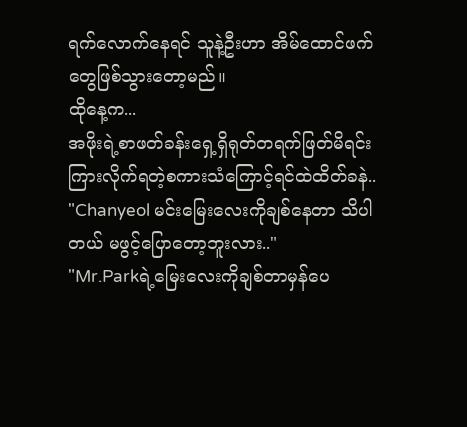ရက်လောက်နေရင် သူနဲ့ဦးဟာ အိမ်ထောင်ဖက်တွေဖြစ်သွားတော့မည်။
ထိုနေ့က...
အဖိုးရဲ့စာဖတ်ခန်းရှေ့ရှိရုတ်တရက်ဖြတ်မိရင်း ကြားလိုက်ရတဲ့စကားသံကြောင့်ရင်ထဲထိတ်ခနဲ..
"Chanyeol မင်းမြေးလေးကိုချစ်နေတာ သိပါတယ် မဖွင့်ပြောတော့ဘူးလား.."
"Mr.Parkရဲ့မြေးလေးကိုချစ်တာမှန်ပေ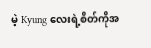မဲ့ Kyung လေးရဲ့စိတ်ကိုအ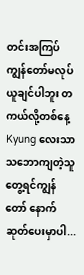တင်းအကြပ်ကျွန်တော်မလုပ်ယူချင်ပါဘူး တကယ်လို့တစ်နေ့ Kyung လေးသာ သဘောကျတဲ့သူတွေ့ရင်ကျွန်တော် နောက်ဆုတ်ပေးမှာပါ...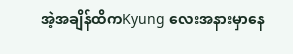အဲ့အချိန်ထိကKyung လေးအနားမှာနေ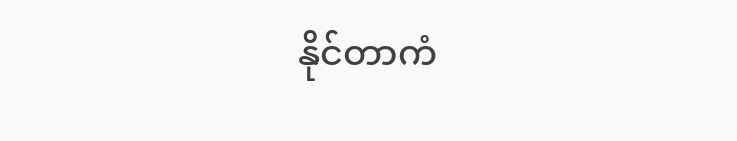နိုင်တာကံ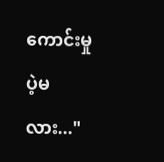ကောင်းမှုပဲ့မလား..."